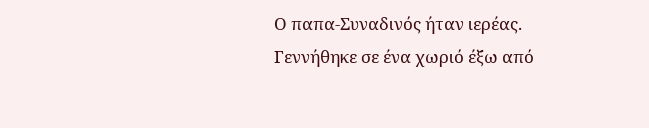Ο παπα-Συναδινός ήταν ιερέας. Γεννήθηκε σε ένα χωριό έξω από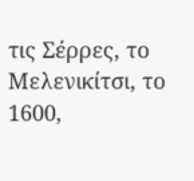τις Σέρρες, το Μελενικίτσι, το 1600,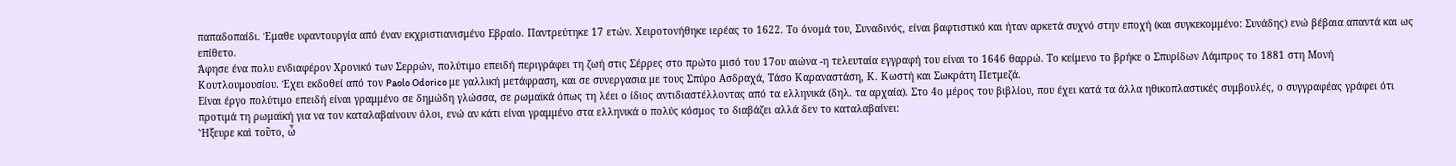παπαδοπαίδι. Έμαθε υφαντουργία από έναν εκχριστιανισμένο Εβραίο. Παντρεύτηκε 17 ετών. Χειροτονήθηκε ιερέας το 1622. Το όνομά του, Συναδινός, είναι βαφτιστικό και ήταν αρκετά συχνό στην εποχή (και συγκεκομμένο: Συνάδης) ενώ βέβαια απαντά και ως επίθετο.
Άφησε ένα πολυ ενδιαφέρον Χρονικό των Σερρών, πολύτιμο επειδή περιγράφει τη ζωή στις Σέρρες στο πρώτο μισό του 17ου αιώνα -η τελευταία εγγραφή του είναι το 1646 θαρρώ. Το κείμενο το βρήκε ο Σπυρίδων Λάμπρος το 1881 στη Μονή Κουτλουμουσίου. Έχει εκδοθεί από τον Paolo Odorico με γαλλική μετάφραση, και σε συνεργασια με τους Σπύρο Ασδραχά, Τάσο Καραναστάση, Κ. Κωστή και Σωκράτη Πετμεζά.
Είναι έργο πολύτιμο επειδή είναι γραμμένο σε δημώδη γλώσσα, σε ρωμαϊκά όπως τη λέει ο ίδιος αντιδιαστέλλοντας από τα ελληνικά (δηλ. τα αρχαία). Στο 4ο μέρος του βιβλίου, που έχει κατά τα άλλα ηθικοπλαστικές συμβουλές, ο συγγραφέας γράφει ότι προτιμά τη ρωμαϊκή για να τον καταλαβαίνουν όλοι, ενώ αν κάτι είναι γραμμένο στα ελληνικά ο πολύς κόσμος το διαβάζει αλλά δεν το καταλαβαίνει:
Ἤξευρε καὶ τοῦτο, ὦ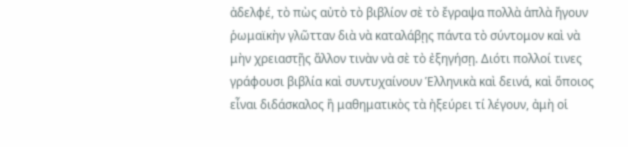ἀδελφέ, τὸ πὼς αὐτὸ τὸ βιβλίον σὲ τὸ ἔγραψα πολλὰ ἁπλὰ ἤγουν ῥωμαϊκὴν γλῶτταν διὰ νὰ καταλάβῃς πάντα τὸ σύντομον καὶ νὰ μὴν χρειαστῇς ἄλλον τινὰν νὰ σὲ τὸ ἐξηγήσῃ. Διότι πολλοί τινες γράφουσι βιβλία καὶ συντυχαίνουν Ἑλληνικὰ καὶ δεινά, καὶ ὅποιος εἶναι διδάσκαλος ἢ μαθηματικὸς τὰ ἠξεύρει τί λέγουν, ἀμὴ οἱ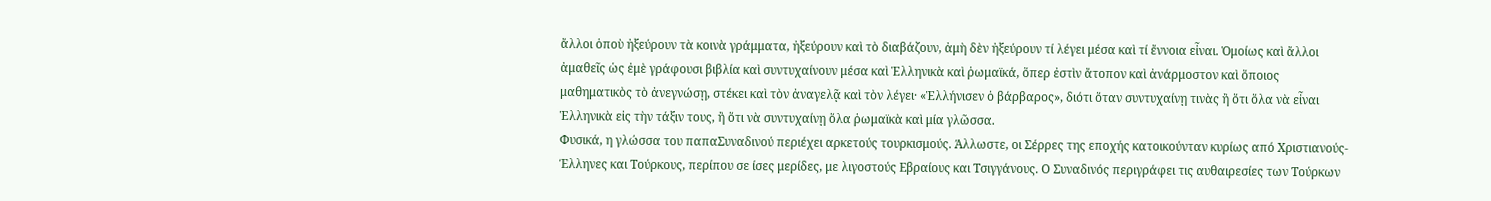ἄλλοι ὁποὺ ἠξεύρουν τὰ κοινὰ γράμματα, ἠξεύρουν καὶ τὸ διαβάζουν, ἀμὴ δὲν ἠξεύρουν τί λέγει μέσα καὶ τί ἔννοια εἶναι. Ὁμοίως καὶ ἄλλοι ἀμαθεῖς ὡς ἐμὲ γράφουσι βιβλία καὶ συντυχαίνουν μέσα καὶ Ἑλληνικὰ καὶ ῥωμαϊκά, ὅπερ ἐστὶν ἄτοπον καὶ ἀνάρμοστον καὶ ὅποιος μαθηματικὸς τὸ ἀνεγνώσῃ, στέκει καὶ τὸν ἀναγελᾷ καὶ τὸν λέγει· «Ἑλλήνισεν ὁ βάρβαρος», διότι ὅταν συντυχαίνῃ τινὰς ἢ ὅτι ὅλα νὰ εἶναι Ἑλληνικὰ εἰς τὴν τάξιν τους, ἢ ὅτι νὰ συντυχαίνῃ ὅλα ῥωμαϊκὰ καὶ μία γλῶσσα.
Φυσικά, η γλώσσα του παπαΣυναδινού περιέχει αρκετούς τουρκισμούς. Άλλωστε, οι Σέρρες της εποχής κατοικούνταν κυρίως από Χριστιανούς-Έλληνες και Τούρκους, περίπου σε ίσες μερίδες, με λιγοστούς Εβραίους και Τσιγγάνους. Ο Συναδινός περιγράφει τις αυθαιρεσίες των Τούρκων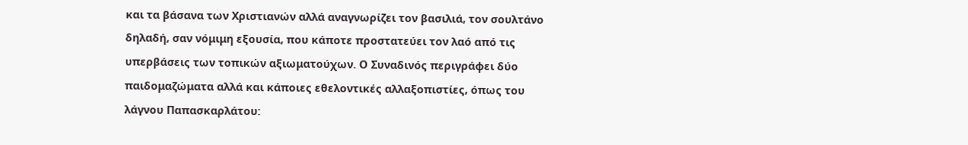και τα βάσανα των Χριστιανών αλλά αναγνωρίζει τον βασιλιά, τον σουλτάνο δηλαδή, σαν νόμιμη εξουσία, που κάποτε προστατεύει τον λαό από τις υπερβάσεις των τοπικών αξιωματούχων. Ο Συναδινός περιγράφει δύο παιδομαζώματα αλλά και κάποιες εθελοντικές αλλαξοπιστίες, όπως του λάγνου Παπασκαρλάτου: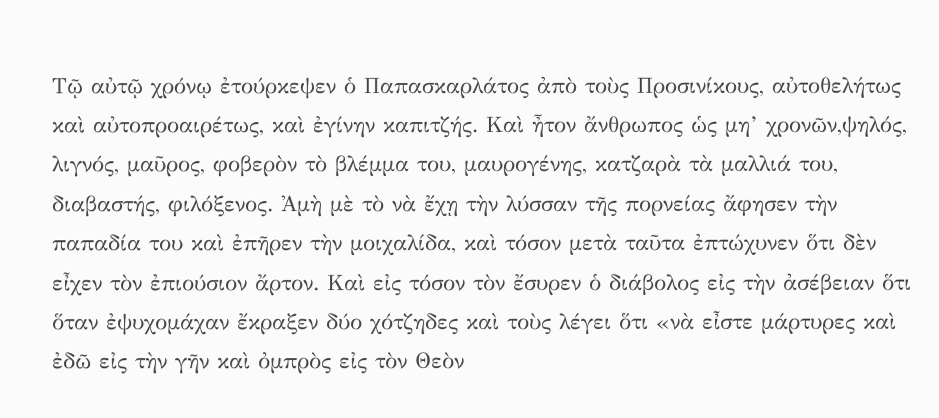Τῷ αὐτῷ χρόνῳ ἐτούρκεψεν ὁ Παπασκαρλάτος ἀπὸ τοὺς Προσινίκους, αὐτοθελήτως καὶ αὐτοπροαιρέτως, καὶ ἐγίνην καπιτζής. Καὶ ἦτον ἄνθρωπος ὡς μη’ χρονῶν,ψηλός, λιγνός, μαῦρος, φοβερὸν τὸ βλέμμα του, μαυρογένης, κατζαρὰ τὰ μαλλιά του, διαβαστής, φιλόξενος. Ἀμὴ μὲ τὸ νὰ ἔχῃ τὴν λύσσαν τῆς πορνείας ἄφησεν τὴν παπαδία του καὶ ἐπῆρεν τὴν μοιχαλίδα, καὶ τόσον μετὰ ταῦτα ἐπτώχυνεν ὅτι δὲν εἶχεν τὸν ἐπιούσιον ἄρτον. Καὶ εἰς τόσον τὸν ἔσυρεν ὁ διάβολος εἰς τὴν ἀσέβειαν ὅτι ὅταν ἐψυχομάχαν ἔκραξεν δύο χότζηδες καὶ τοὺς λέγει ὅτι «νὰ εἶστε μάρτυρες καὶ ἐδῶ εἰς τὴν γῆν καὶ ὀμπρὸς εἰς τὸν Θεὸν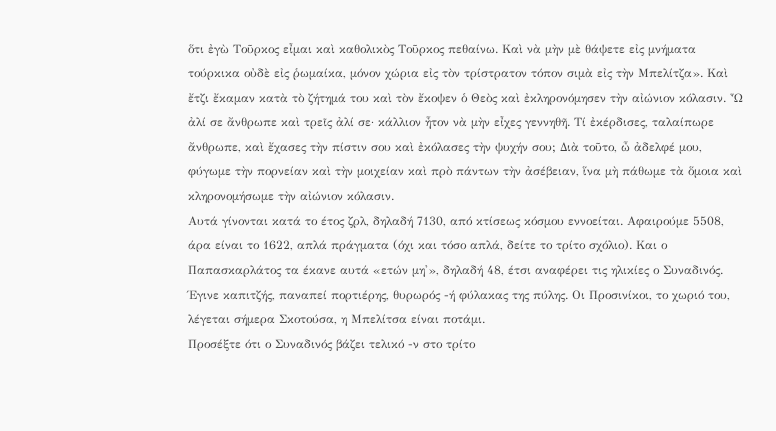ὅτι ἐγὼ Τοῦρκος εἶμαι καὶ καθολικὸς Τοῦρκος πεθαίνω. Καὶ νὰ μὴν μὲ θάψετε εἰς μνήματα τούρκικα οὐδὲ εἰς ῥωμαίκα, μόνον χώρια εἰς τὸν τρίστρατον τόπον σιμὰ εἰς τὴν Μπελίτζα». Καὶ ἔτζι ἔκαμαν κατὰ τὸ ζήτημά του καὶ τὸν ἔκοψεν ὁ Θεὸς καὶ ἐκληρονόμησεν τὴν αἰώνιον κόλασιν. Ὦ ἀλί σε ἄνθρωπε καὶ τρεῖς ἀλί σε· κάλλιον ἦτον νὰ μὴν εἶχες γεννηθῆ. Τί ἐκέρδισες, ταλαίπωρε ἄνθρωπε, καὶ ἔχασες τὴν πίστιν σου καὶ ἐκόλασες τὴν ψυχήν σου; Διὰ τοῦτο, ὦ ἀδελφέ μου, φύγωμε τὴν πορνείαν καὶ τὴν μοιχείαν καὶ πρὸ πάντων τὴν ἀσέβειαν, ἵνα μὴ πάθωμε τὰ ὅμοια καὶ κληρονομήσωμε τὴν αἰώνιον κόλασιν.
Αυτά γίνονται κατά το έτος ζρλ, δηλαδή 7130, από κτίσεως κόσμου εννοείται. Αφαιρούμε 5508, άρα είναι το 1622, απλά πράγματα (όχι και τόσο απλά, δείτε το τρίτο σχόλιο). Και ο Παπασκαρλάτος τα έκανε αυτά «ετών μη'», δηλαδή 48, έτσι αναφέρει τις ηλικίες ο Συναδινός. Έγινε καπιτζής, παναπεί πορτιέρης, θυρωρός -ή φύλακας της πύλης. Οι Προσινίκοι, το χωριό του, λέγεται σήμερα Σκοτούσα, η Μπελίτσα είναι ποτάμι.
Προσέξτε ότι ο Συναδινός βάζει τελικό -ν στο τρίτο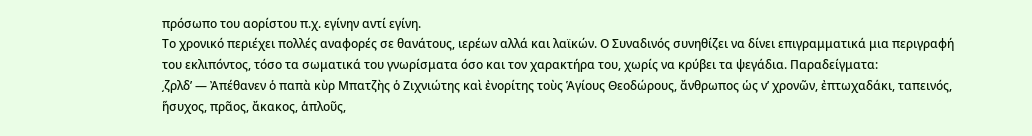πρόσωπο του αορίστου π.χ. εγίνην αντί εγίνη.
Το χρονικό περιέχει πολλές αναφορές σε θανάτους, ιερέων αλλά και λαϊκών. Ο Συναδινός συνηθίζει να δίνει επιγραμματικά μια περιγραφή του εκλιπόντος, τόσο τα σωματικά του γνωρίσματα όσο και τον χαρακτήρα του, χωρίς να κρύβει τα ψεγάδια. Παραδείγματα:
͵ζρλδ’ — Ἀπέθανεν ὁ παπὰ κὺρ Μπατζὴς ὁ Ζιχνιώτης καὶ ἐνορίτης τοὺς Ἁγίους Θεοδώρους, ἄνθρωπος ὡς νʹ χρονῶν, ἐπτωχαδάκι, ταπεινός, ἥσυχος, πρᾶος, ἄκακος, ἁπλοῦς,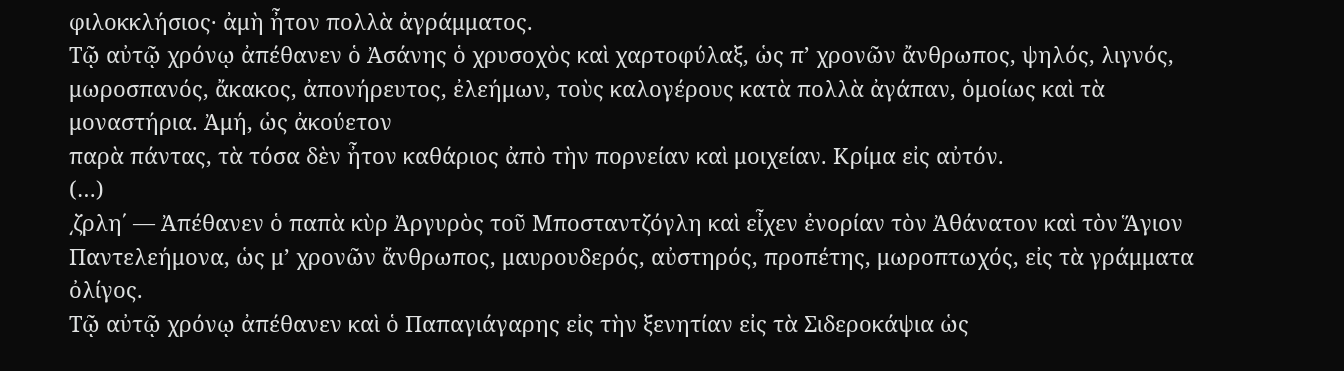φιλοκκλήσιος· ἀμὴ ἦτον πολλὰ ἀγράμματος.
Τῷ αὐτῷ χρόνῳ ἀπέθανεν ὁ Ἀσάνης ὁ χρυσοχὸς καὶ χαρτοφύλαξ, ὡς π’ χρονῶν ἄνθρωπος, ψηλός, λιγνός, μωροσπανός, ἄκακος, ἀπονήρευτος, ἐλεήμων, τοὺς καλογέρους κατὰ πολλὰ ἀγάπαν, ὁμοίως καὶ τὰ μοναστήρια. Ἀμή, ὡς ἀκούετον
παρὰ πάντας, τὰ τόσα δὲν ἦτον καθάριος ἀπὸ τὴν πορνείαν καὶ μοιχείαν. Κρίμα εἰς αὐτόν.
(…)
͵ζρλη΄ — Ἀπέθανεν ὁ παπὰ κὺρ Ἀργυρὸς τοῦ Μποσταντζόγλη καὶ εἶχεν ἐνορίαν τὸν Ἀθάνατον καὶ τὸν Ἅγιον Παντελεήμονα, ὡς μ’ χρονῶν ἄνθρωπος, μαυρουδερός, αὐστηρός, προπέτης, μωροπτωχός, εἰς τὰ γράμματα ὀλίγος.
Τῷ αὐτῷ χρόνῳ ἀπέθανεν καὶ ὁ Παπαγιάγαρης εἰς τὴν ξενητίαν εἰς τὰ Σιδεροκάψια ὡς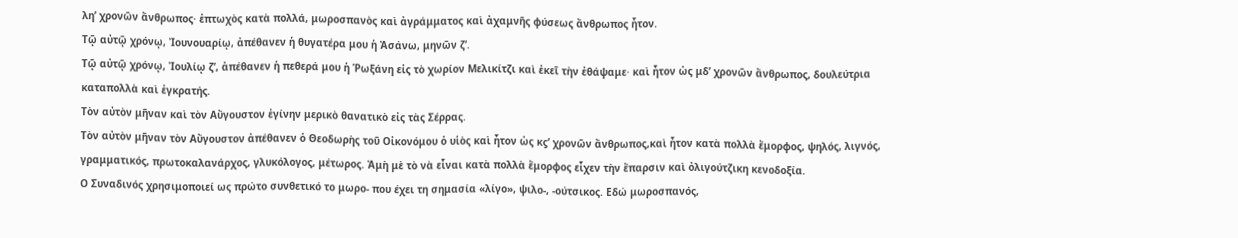λη’ χρονῶν ἄνθρωπος· ἐπτωχὸς κατὰ πολλά, μωροσπανὸς καὶ ἀγράμματος καὶ ἀχαμνῆς φύσεως ἄνθρωπος ἦτον.
Τῷ αὐτῷ χρόνῳ, Ἰουνουαρίῳ, ἀπέθανεν ἡ θυγατέρα μου ἡ Ἀσάνω, μηνῶν ζ’.
Τῷ αὐτῷ χρόνῳ, Ἰουλίῳ ζ’, ἀπέθανεν ἡ πεθερά μου ἡ Ῥωξάνη εἰς τὸ χωρίον Μελικίτζι καὶ ἐκεῖ τὴν ἐθάψαμε· καὶ ἦτον ὡς μδʹ χρονῶν ἄνθρωπος, δουλεύτρια καταπολλὰ καὶ ἐγκρατής.
Τὸν αὐτὸν μῆναν καὶ τὸν Αὔγουστον ἐγίνην μερικὸ θανατικὸ εἰς τὰς Σέρρας.
Τὸν αὐτὸν μῆναν τὸν Αὔγουστον ἀπέθανεν ὁ Θεοδωρὴς τοῦ Οἰκονόμου ὁ υἱὸς καὶ ἦτον ὡς κϛ’ χρονῶν ἄνθρωπος,καὶ ἦτον κατὰ πολλὰ ἔμορφος, ψηλός, λιγνός, γραμματικός, πρωτοκαλανάρχος, γλυκόλογος, μέτωρος. Ἀμὴ μὲ τὸ νὰ εἶναι κατὰ πολλὰ ἔμορφος εἶχεν τὴν ἔπαρσιν καὶ ὀλιγούτζικη κενοδοξία.
Ο Συναδινός χρησιμοποιεί ως πρώτο συνθετικό το μωρο- που έχει τη σημασία «λίγο», ψιλο-, -ούτσικος. Εδώ μωροσπανός,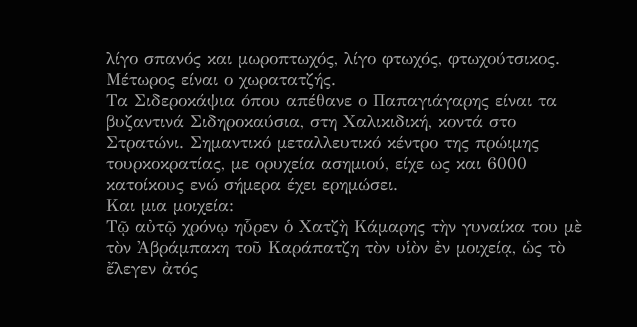λίγο σπανός και μωροπτωχός, λίγο φτωχός, φτωχούτσικος. Μέτωρος είναι ο χωρατατζής.
Τα Σιδεροκάψια όπου απέθανε ο Παπαγιάγαρης είναι τα βυζαντινά Σιδηροκαύσια, στη Χαλικιδική, κοντά στο Στρατώνι. Σημαντικό μεταλλευτικό κέντρο της πρώιμης τουρκοκρατίας, με ορυχεία ασημιού, είχε ως και 6000 κατοίκους ενώ σήμερα έχει ερημώσει.
Και μια μοιχεία:
Τῷ αὐτῷ χρόνῳ ηὗρεν ὁ Χατζὴ Κάμαρης τὴν γυναίκα του μὲ τὸν Ἀβράμπακη τοῦ Καράπατζη τὸν υἱὸν ἐν μοιχείᾳ, ὡς τὸ ἔλεγεν ἀτός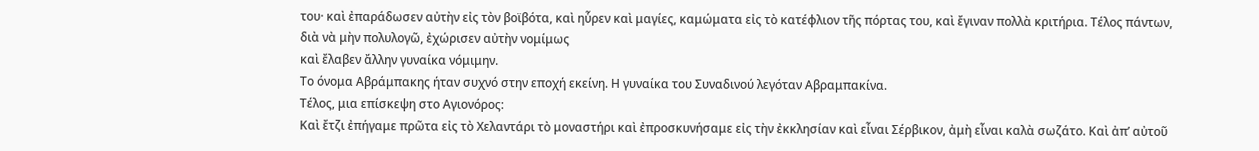του· καὶ ἐπαράδωσεν αὐτὴν εἰς τὸν βοϊβότα, καὶ ηὗρεν καὶ μαγίες, καμώματα εἰς τὸ κατέφλιον τῆς πόρτας του, καὶ ἔγιναν πολλὰ κριτήρια. Τέλος πάντων, διὰ νὰ μὴν πολυλογῶ, ἐχώρισεν αὐτὴν νομίμως
καὶ ἔλαβεν ἄλλην γυναίκα νόμιμην.
Το όνομα Αβράμπακης ήταν συχνό στην εποχή εκείνη. Η γυναίκα του Συναδινού λεγόταν Αβραμπακίνα.
Τέλος, μια επίσκεψη στο Αγιονόρος:
Καὶ ἔτζι ἐπήγαμε πρῶτα εἰς τὸ Χελαντάρι τὸ μοναστήρι καὶ ἐπροσκυνήσαμε εἰς τὴν ἐκκλησίαν καὶ εἶναι Σέρβικον, ἀμὴ εἶναι καλὰ σωζάτο. Καὶ ἀπ’ αὐτοῦ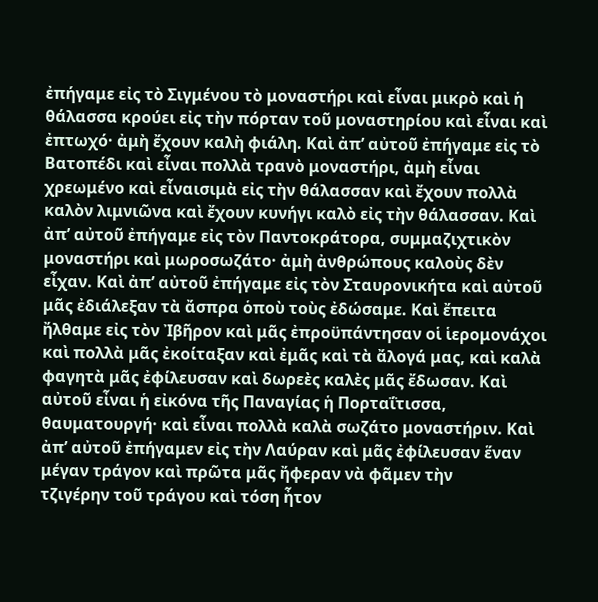ἐπήγαμε εἰς τὸ Σιγμένου τὸ μοναστήρι καὶ εἶναι μικρὸ καὶ ἡ θάλασσα κρούει εἰς τὴν πόρταν τοῦ μοναστηρίου καὶ εἶναι καὶ ἐπτωχό· ἀμὴ ἔχουν καλὴ φιάλη. Καὶ ἀπ’ αὐτοῦ ἐπήγαμε εἰς τὸ Βατοπέδι καὶ εἶναι πολλὰ τρανὸ μοναστήρι, ἀμὴ εἶναι χρεωμένο καὶ εἶναισιμὰ εἰς τὴν θάλασσαν καὶ ἔχουν πολλὰ καλὸν λιμνιῶνα καὶ ἔχουν κυνήγι καλὸ εἰς τὴν θάλασσαν. Καὶ ἀπ’ αὐτοῦ ἐπήγαμε εἰς τὸν Παντοκράτορα, συμμαζιχτικὸν μοναστήρι καὶ μωροσωζάτο· ἀμὴ ἀνθρώπους καλοὺς δὲν εἶχαν. Καὶ ἀπ’ αὐτοῦ ἐπήγαμε εἰς τὸν Σταυρονικήτα καὶ αὐτοῦ μᾶς ἐδιάλεξαν τὰ ἄσπρα ὁποὺ τοὺς ἐδώσαμε. Καὶ ἔπειτα ἤλθαμε εἰς τὸν Ἰβῆρον καὶ μᾶς ἐπροϋπάντησαν οἱ ἱερομονάχοι καὶ πολλὰ μᾶς ἐκοίταξαν καὶ ἐμᾶς καὶ τὰ ἄλογά μας, καὶ καλὰ φαγητὰ μᾶς ἐφίλευσαν καὶ δωρεὲς καλὲς μᾶς ἔδωσαν. Καὶ αὐτοῦ εἶναι ἡ εἰκόνα τῆς Παναγίας ἡ Πορταΐτισσα, θαυματουργή· καὶ εἶναι πολλὰ καλὰ σωζάτο μοναστήριν. Καὶ ἀπ’ αὐτοῦ ἐπήγαμεν εἰς τὴν Λαύραν καὶ μᾶς ἐφίλευσαν ἕναν μέγαν τράγον καὶ πρῶτα μᾶς ἤφεραν νὰ φᾶμεν τὴν
τζιγέρην τοῦ τράγου καὶ τόση ἦτον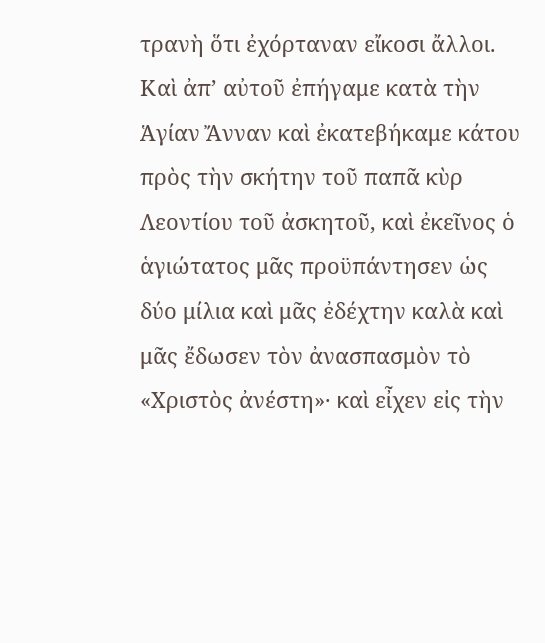τρανὴ ὅτι ἐχόρταναν εἴκοσι ἄλλοι.
Καὶ ἀπ’ αὐτοῦ ἐπήγαμε κατὰ τὴν Ἁγίαν Ἄνναν καὶ ἐκατεβήκαμε κάτου πρὸς τὴν σκήτην τοῦ παπᾶ κὺρ Λεοντίου τοῦ ἀσκητοῦ, καὶ ἐκεῖνος ὁ ἁγιώτατος μᾶς προϋπάντησεν ὡς δύο μίλια καὶ μᾶς ἐδέχτην καλὰ καὶ μᾶς ἔδωσεν τὸν ἀνασπασμὸν τὸ «Χριστὸς ἀνέστη»· καὶ εἶχεν εἰς τὴν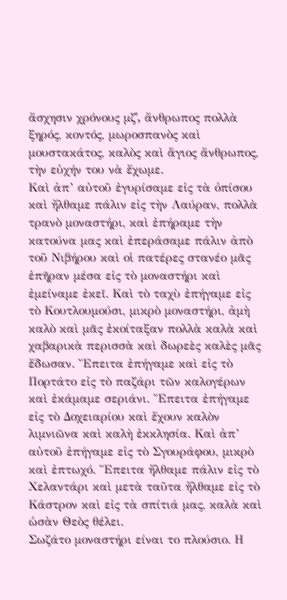ἄσχησιν χρόνους μζʹ, ἄνθρωπος πολλὰ ξηρός, κοντός, μωροσπανὸς καὶ μουστακάτος, καλὸς καὶ ἅγιος ἄνθρωπος, τὴν εὐχήν του νὰ ἔχωμε.
Καὶ ἀπ’ αὐτοῦ ἐγυρίσαμε εἰς τὰ ὀπίσου καὶ ἤλθαμε πάλιν εἰς τὴν Λαύραν, πολλὰ τρανὸ μοναστήρι, καὶ ἐπήραμε τὴν κατούνα μας καὶ ἐπεράσαμε πάλιν ἀπὸ τοῦ Νιβήρου καὶ οἱ πατέρες στανέο μᾶς ἐπῆραν μέσα εἰς τὸ μοναστήρι καὶ ἐμείναμε ἐκεῖ. Καὶ τὸ ταχὺ ἐπήγαμε εἰς τὸ Κουτλουμούσι, μικρὸ μοναστήρι, ἀμὴ καλὸ καὶ μᾶς ἐκοίταξαν πολλὰ καλὰ καὶ χαβαρικὰ περισσὰ καὶ δωρεὲς καλὲς μᾶς ἔδωσαν. Ἔπειτα ἐπήγαμε καὶ εἰς τὸ Πορτάτο εἰς τὸ παζάρι τῶν καλογέρων καὶ ἐκάμαμε σεριάνι. Ἔπειτα ἐπήγαμε εἰς τὸ Δοχειαρίου καὶ ἔχουν καλὸν λιμνιῶνα καὶ καλὴ ἐκκλησία. Καὶ ἀπ’ αὐτοῦ ἐπήγαμε εἰς τὸ Σγουράφου, μικρὸ καὶ ἐπτωχό. Ἔπειτα ἤλθαμε πάλιν εἰς τὸ Χελαντάρι καὶ μετὰ ταῦτα ἤλθαμε εἰς τὸ Κάστρον καὶ εἰς τὰ σπίτιά μας, καλὰ καὶ ὡσὰν Θεὸς θέλει.
Σωζάτο μοναστήρι είναι το πλούσιο. Η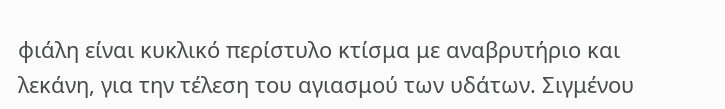φιάλη είναι κυκλικό περίστυλο κτίσμα με αναβρυτήριο και λεκάνη, για την τέλεση του αγιασμού των υδάτων. Σιγμένου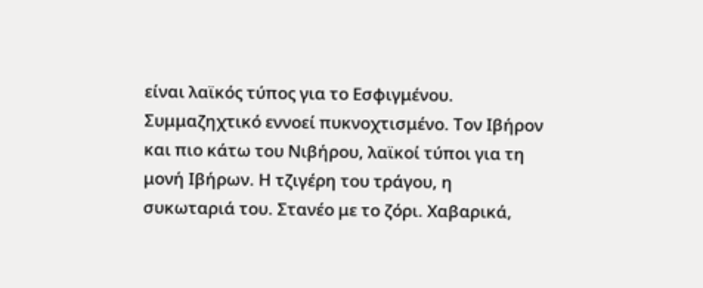είναι λαϊκός τύπος για το Εσφιγμένου. Συμμαζηχτικό εννοεί πυκνοχτισμένο. Τον Ιβήρον και πιο κάτω του Νιβήρου, λαϊκοί τύποι για τη μονή Ιβήρων. Η τζιγέρη του τράγου, η συκωταριά του. Στανέο με το ζόρι. Χαβαρικά,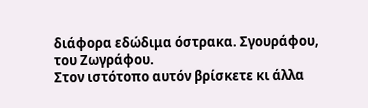διάφορα εδώδιμα όστρακα. Σγουράφου, του Ζωγράφου.
Στον ιστότοπο αυτόν βρίσκετε κι άλλα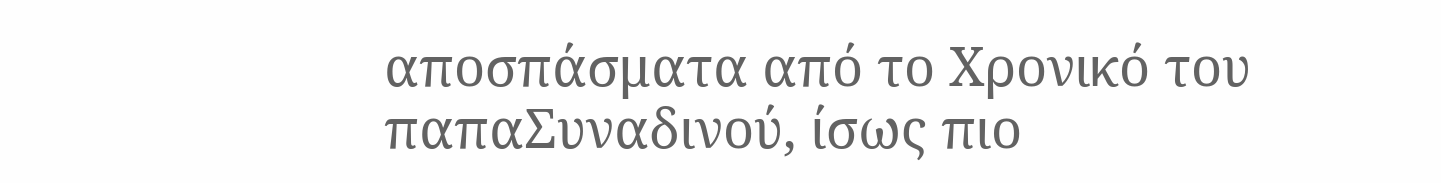αποσπάσματα από το Χρονικό του παπαΣυναδινού, ίσως πιο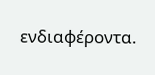ενδιαφέροντα.